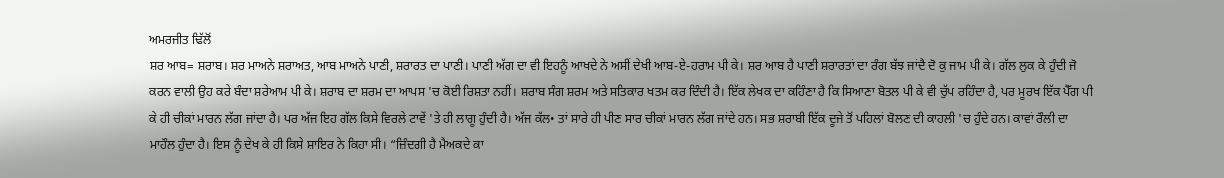ਅਮਰਜੀਤ ਢਿੱਲੋਂ
ਸ਼ਰ ਆਬ= ਸ਼ਰਾਬ। ਸ਼ਰ ਮਾਅਨੇ ਸ਼ਰਾਅਤ, ਆਬ ਮਾਅਨੇ ਪਾਣੀ, ਸ਼ਰਾਰਤ ਦਾ ਪਾਣੀ। ਪਾਣੀ ਅੱਗ ਦਾ ਵੀ ਇਹਨੂੰ ਆਖਦੇ ਨੇ ਅਸੀਂ ਦੇਖੀ ਆਬ-ਏ-ਹਰਾਮ ਪੀ ਕੇ। ਸ਼ਰ ਆਬ ਹੈ ਪਾਣੀ ਸ਼ਰਾਰਤਾਂ ਦਾ ਰੰਗ ਬੱਝ ਜਾਂਦੈ ਦੋ ਕੁ ਜਾਮ ਪੀ ਕੇ। ਗੱਲ ਲੁਕ ਕੇ ਹੁੰਦੀ ਜੋ ਕਰਨ ਵਾਲੀ ਉਹ ਕਰੇ ਬੰਦਾ ਸ਼ਰੇਆਮ ਪੀ ਕੇ। ਸ਼ਰਾਬ ਦਾ ਸ਼ਰਮ ਦਾ ਆਪਸ 'ਚ ਕੋਈ ਰਿਸ਼ਤਾ ਨਹੀਂ। ਸ਼ਰਾਬ ਸੰਗ ਸ਼ਰਮ ਅਤੇ ਸਤਿਕਾਰ ਖਤਮ ਕਰ ਦਿੰਦੀ ਹੈ। ਇੱਕ ਲੇਖਕ ਦਾ ਕਹਿੰਣਾ ਹੈ ਕਿ ਸਿਆਣਾ ਬੋਤਲ ਪੀ ਕੇ ਵੀ ਚੁੱਪ ਰਹਿੰਦਾ ਹੈ, ਪਰ ਮੂਰਖ ਇੱਕ ਪੈੱਗ ਪੀ ਕੇ ਹੀ ਚੀਕਾਂ ਮਾਰਨ ਲੱਗ ਜਾਂਦਾ ਹੈ। ਪਰ ਅੱਜ ਇਹ ਗੱਲ ਕਿਸੇ ਵਿਰਲੇ ਟਾਵੇਂ 'ਤੇ ਹੀ ਲਾਗੂ ਹੁੰਦੀ ਹੈ। ਅੱਜ ਕੱਲ• ਤਾਂ ਸਾਰੇ ਹੀ ਪੀਣ ਸਾਰ ਚੀਕਾਂ ਮਾਰਨ ਲੱਗ ਜਾਂਦੇ ਹਨ। ਸਭ ਸ਼ਰਾਬੀ ਇੱਕ ਦੂਜੇ ਤੋਂ ਪਹਿਲਾਂ ਬੋਲਣ ਦੀ ਕਾਹਲੀ 'ਚ ਹੁੰਦੇ ਹਨ। ਕਾਵਾਂ ਰੌਲੀ ਦਾ ਮਾਹੌਲ ਹੁੰਦਾ ਹੈ। ਇਸ ਨੂੰ ਦੇਖ ਕੇ ਹੀ ਕਿਸੇ ਸ਼ਾਇਰ ਨੇ ਕਿਹਾ ਸੀ। “ਜ਼ਿੰਦਗੀ ਹੈ ਮੈਅਕਦੇ ਕਾ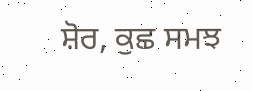ਸ਼ੋਰ, ਕੁਛ ਸਮਝ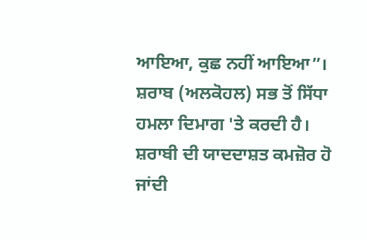ਆਇਆ, ਕੁਛ ਨਹੀਂ ਆਇਆ”। ਸ਼ਰਾਬ (ਅਲਕੋਹਲ) ਸਭ ਤੋਂ ਸਿੱਧਾ ਹਮਲਾ ਦਿਮਾਗ 'ਤੇ ਕਰਦੀ ਹੈ। ਸ਼ਰਾਬੀ ਦੀ ਯਾਦਦਾਸ਼ਤ ਕਮਜ਼ੋਰ ਹੋ ਜਾਂਦੀ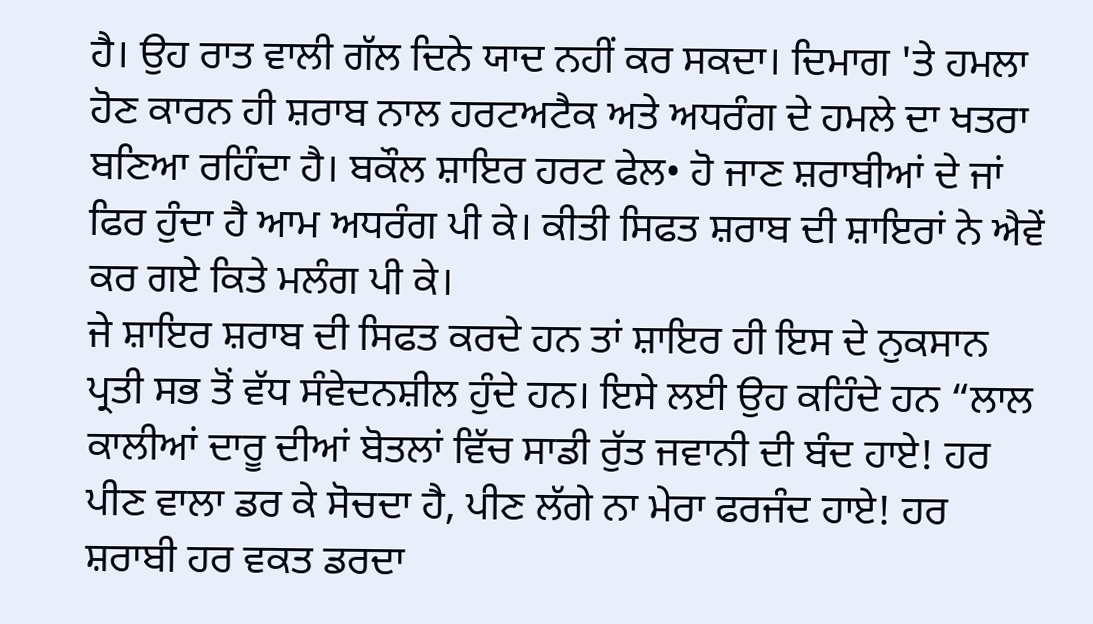ਹੈ। ਉਹ ਰਾਤ ਵਾਲੀ ਗੱਲ ਦਿਨੇ ਯਾਦ ਨਹੀਂ ਕਰ ਸਕਦਾ। ਦਿਮਾਗ 'ਤੇ ਹਮਲਾ ਹੋਣ ਕਾਰਨ ਹੀ ਸ਼ਰਾਬ ਨਾਲ ਹਰਟਅਟੈਕ ਅਤੇ ਅਧਰੰਗ ਦੇ ਹਮਲੇ ਦਾ ਖਤਰਾ ਬਣਿਆ ਰਹਿੰਦਾ ਹੈ। ਬਕੌਲ ਸ਼ਾਇਰ ਹਰਟ ਫੇਲ• ਹੋ ਜਾਣ ਸ਼ਰਾਬੀਆਂ ਦੇ ਜਾਂ ਫਿਰ ਹੁੰਦਾ ਹੈ ਆਮ ਅਧਰੰਗ ਪੀ ਕੇ। ਕੀਤੀ ਸਿਫਤ ਸ਼ਰਾਬ ਦੀ ਸ਼ਾਇਰਾਂ ਨੇ ਐਵੇਂ ਕਰ ਗਏ ਕਿਤੇ ਮਲੰਗ ਪੀ ਕੇ।
ਜੇ ਸ਼ਾਇਰ ਸ਼ਰਾਬ ਦੀ ਸਿਫਤ ਕਰਦੇ ਹਨ ਤਾਂ ਸ਼ਾਇਰ ਹੀ ਇਸ ਦੇ ਨੁਕਸਾਨ ਪ੍ਰਤੀ ਸਭ ਤੋਂ ਵੱਧ ਸੰਵੇਦਨਸ਼ੀਲ ਹੁੰਦੇ ਹਨ। ਇਸੇ ਲਈ ਉਹ ਕਹਿੰਦੇ ਹਨ “ਲਾਲ ਕਾਲੀਆਂ ਦਾਰੂ ਦੀਆਂ ਬੋਤਲਾਂ ਵਿੱਚ ਸਾਡੀ ਰੁੱਤ ਜਵਾਨੀ ਦੀ ਬੰਦ ਹਾਏ! ਹਰ ਪੀਣ ਵਾਲਾ ਡਰ ਕੇ ਸੋਚਦਾ ਹੈ, ਪੀਣ ਲੱਗੇ ਨਾ ਮੇਰਾ ਫਰਜੰਦ ਹਾਏ! ਹਰ ਸ਼ਰਾਬੀ ਹਰ ਵਕਤ ਡਰਦਾ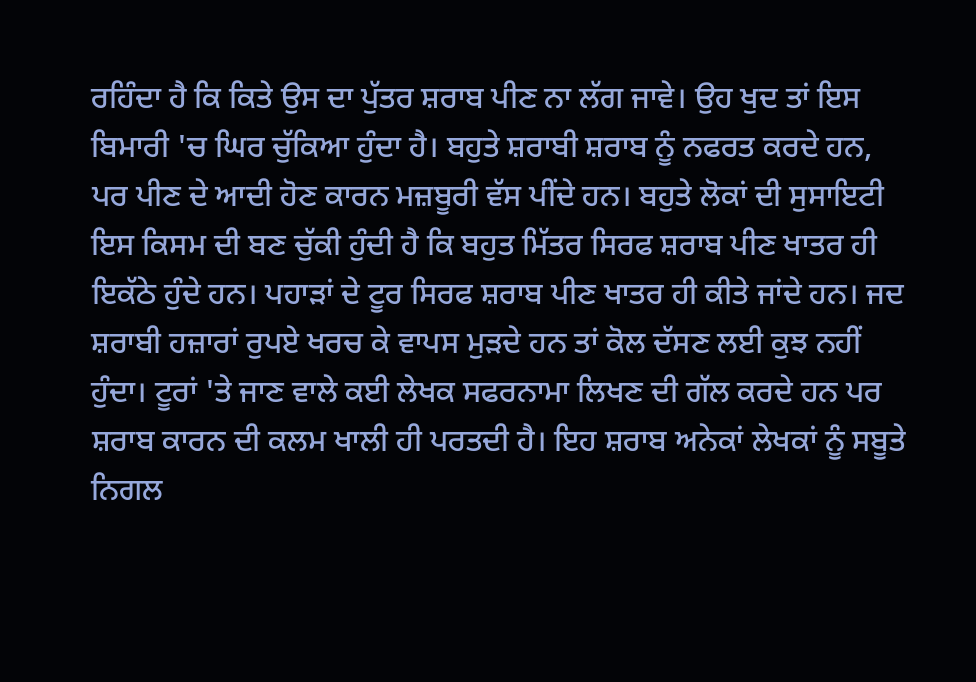ਰਹਿੰਦਾ ਹੈ ਕਿ ਕਿਤੇ ਉਸ ਦਾ ਪੁੱਤਰ ਸ਼ਰਾਬ ਪੀਣ ਨਾ ਲੱਗ ਜਾਵੇ। ਉਹ ਖੁਦ ਤਾਂ ਇਸ ਬਿਮਾਰੀ 'ਚ ਘਿਰ ਚੁੱਕਿਆ ਹੁੰਦਾ ਹੈ। ਬਹੁਤੇ ਸ਼ਰਾਬੀ ਸ਼ਰਾਬ ਨੂੰ ਨਫਰਤ ਕਰਦੇ ਹਨ, ਪਰ ਪੀਣ ਦੇ ਆਦੀ ਹੋਣ ਕਾਰਨ ਮਜ਼ਬੂਰੀ ਵੱਸ ਪੀਂਦੇ ਹਨ। ਬਹੁਤੇ ਲੋਕਾਂ ਦੀ ਸੁਸਾਇਟੀ ਇਸ ਕਿਸਮ ਦੀ ਬਣ ਚੁੱਕੀ ਹੁੰਦੀ ਹੈ ਕਿ ਬਹੁਤ ਮਿੱਤਰ ਸਿਰਫ ਸ਼ਰਾਬ ਪੀਣ ਖਾਤਰ ਹੀ ਇਕੱਠੇ ਹੁੰਦੇ ਹਨ। ਪਹਾੜਾਂ ਦੇ ਟੂਰ ਸਿਰਫ ਸ਼ਰਾਬ ਪੀਣ ਖਾਤਰ ਹੀ ਕੀਤੇ ਜਾਂਦੇ ਹਨ। ਜਦ ਸ਼ਰਾਬੀ ਹਜ਼ਾਰਾਂ ਰੁਪਏ ਖਰਚ ਕੇ ਵਾਪਸ ਮੁੜਦੇ ਹਨ ਤਾਂ ਕੋਲ ਦੱਸਣ ਲਈ ਕੁਝ ਨਹੀਂ ਹੁੰਦਾ। ਟੂਰਾਂ 'ਤੇ ਜਾਣ ਵਾਲੇ ਕਈ ਲੇਖਕ ਸਫਰਨਾਮਾ ਲਿਖਣ ਦੀ ਗੱਲ ਕਰਦੇ ਹਨ ਪਰ ਸ਼ਰਾਬ ਕਾਰਨ ਦੀ ਕਲਮ ਖਾਲੀ ਹੀ ਪਰਤਦੀ ਹੈ। ਇਹ ਸ਼ਰਾਬ ਅਨੇਕਾਂ ਲੇਖਕਾਂ ਨੂੰ ਸਬੂਤੇ ਨਿਗਲ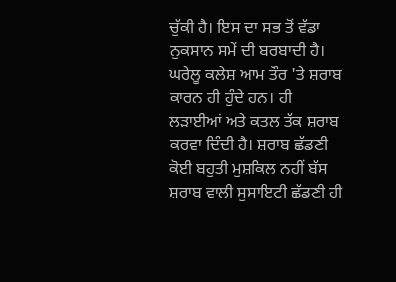ਚੁੱਕੀ ਹੈ। ਇਸ ਦਾ ਸਭ ਤੋਂ ਵੱਡਾ ਨੁਕਸਾਨ ਸਮੇਂ ਦੀ ਬਰਬਾਦੀ ਹੈ। ਘਰੇਲੂ ਕਲੇਸ਼ ਆਮ ਤੌਰ 'ਤੇ ਸ਼ਰਾਬ ਕਾਰਨ ਹੀ ਹੁੰਦੇ ਹਨ। ਹੀ ਲੜਾਈਆਂ ਅਤੇ ਕਤਲ ਤੱਕ ਸ਼ਰਾਬ ਕਰਵਾ ਦਿੰਦੀ ਹੈ। ਸ਼ਰਾਬ ਛੱਡਣੀ ਕੋਈ ਬਹੁਤੀ ਮੁਸ਼ਕਿਲ ਨਹੀਂ ਬੱਸ ਸ਼ਰਾਬ ਵਾਲੀ ਸੁਸਾਇਟੀ ਛੱਡਣੀ ਹੀ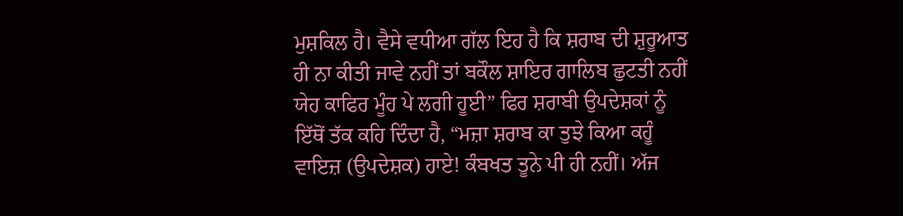ਮੁਸ਼ਕਿਲ ਹੈ। ਵੈਸੇ ਵਧੀਆ ਗੱਲ ਇਹ ਹੈ ਕਿ ਸ਼ਰਾਬ ਦੀ ਸ਼ੁਰੂਆਤ ਹੀ ਨਾ ਕੀਤੀ ਜਾਵੇ ਨਹੀਂ ਤਾਂ ਬਕੌਲ ਸ਼ਾਇਰ ਗਾਲਿਬ ਛੁਟਤੀ ਨਹੀਂ ਯੇਹ ਕਾਫਿਰ ਮੂੰਹ ਪੇ ਲਗੀ ਹੂਈ” ਫਿਰ ਸ਼ਰਾਬੀ ਉਪਦੇਸ਼ਕਾਂ ਨੂੰ ਇੱਥੋਂ ਤੱਕ ਕਹਿ ਦਿੰਦਾ ਹੈ, “ਮਜ਼ਾ ਸ਼ਰਾਬ ਕਾ ਤੁਝੇ ਕਿਆ ਕਹੂੰ ਵਾਇਜ਼ (ਉਪਦੇਸ਼ਕ) ਹਾਏ! ਕੰਬਖਤ ਤੂਨੇ ਪੀ ਹੀ ਨਹੀਂ। ਅੱਜ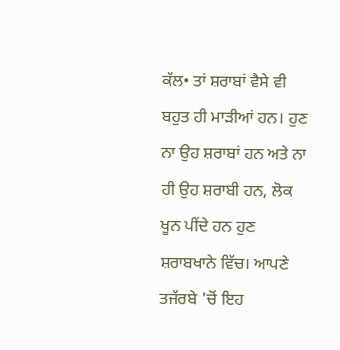ਕੱਲ• ਤਾਂ ਸ਼ਰਾਬਾਂ ਵੈਸੇ ਵੀ ਬਹੁਤ ਹੀ ਮਾੜੀਆਂ ਹਨ। ਹੁਣ ਨਾ ਉਹ ਸ਼ਰਾਬਾਂ ਹਨ ਅਤੇ ਨਾ ਹੀ ਉਹ ਸ਼ਰਾਬੀ ਹਨ, ਲੋਕ ਖੂਨ ਪੀਂਦੇ ਹਨ ਹੁਣ ਸ਼ਰਾਬਖਾਨੇ ਵਿੱਚ। ਆਪਣੇ ਤਜੱਰਬੇ 'ਚੋਂ ਇਹ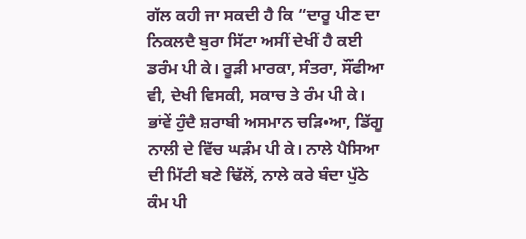ਗੱਲ ਕਹੀ ਜਾ ਸਕਦੀ ਹੈ ਕਿ “ਦਾਰੂ ਪੀਣ ਦਾ ਨਿਕਲਦੈ ਬੁਰਾ ਸਿੱਟਾ ਅਸੀਂ ਦੇਖੀਂ ਹੈ ਕਈ ਡਰੰਮ ਪੀ ਕੇ। ਰੂੜੀ ਮਾਰਕਾ, ਸੰਤਰਾ, ਸੌਂਫੀਆ ਵੀ, ਦੇਖੀ ਵਿਸਕੀ, ਸਕਾਚ ਤੇ ਰੰਮ ਪੀ ਕੇ। ਭਾਂਵੇਂ ਹੁੰਦੈ ਸ਼ਰਾਬੀ ਅਸਮਾਨ ਚੜਿ•ਆ, ਡਿੱਗੂ ਨਾਲੀ ਦੇ ਵਿੱਚ ਘੜੰਮ ਪੀ ਕੇ। ਨਾਲੇ ਪੈਸਿਆ ਦੀ ਮਿੱਟੀ ਬਣੇ ਢਿੱਲੋਂ, ਨਾਲੇ ਕਰੇ ਬੰਦਾ ਪੁੱਠੇ ਕੰਮ ਪੀ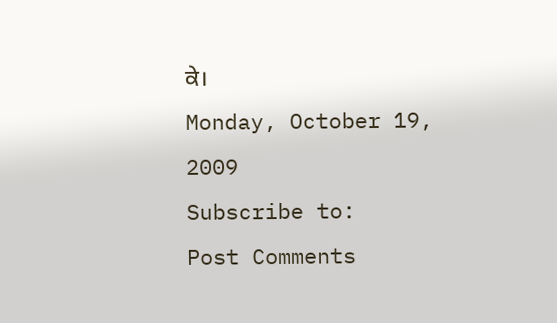ਕੇ।
Monday, October 19, 2009
Subscribe to:
Post Comments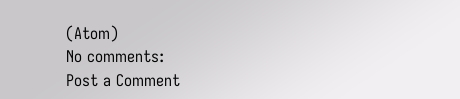(Atom)
No comments:
Post a Comment